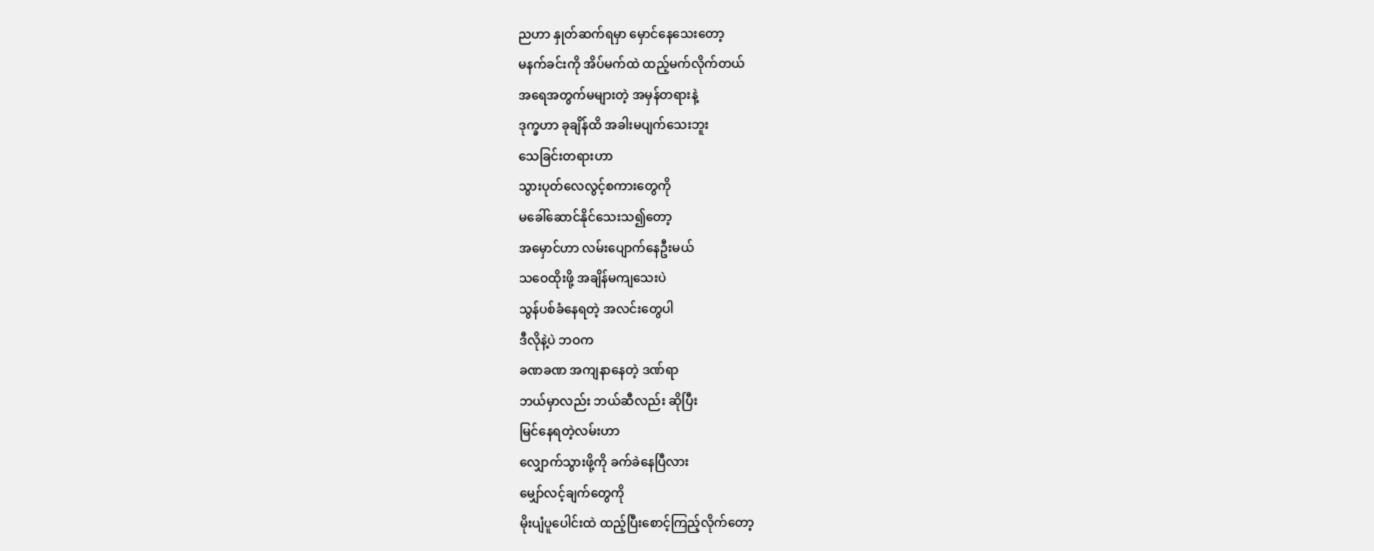ညဟာ နှုတ်ဆက်ရမှာ မှောင်နေသေးတော့
မနက်ခင်းကို အိပ်မက်ထဲ ထည့်မက်လိုက်တယ်
အရေအတွက်မများတဲ့ အမှန်တရားနဲ့
ဒုက္ခဟာ ခုချိန်ထိ အခါးမပျက်သေးဘူး
သေခြင်းတရားဟာ
သွားပုတ်လေလွင့်စကားတွေကို
မခေါ်ဆောင်နိုင်သေးသ၍တော့
အမှောင်ဟာ လမ်းပျောက်နေဦးမယ်
သဝေထိုးဖို့ အချိန်မကျသေးပဲ
သွန်ပစ်ခံနေရတဲ့ အလင်းတွေပါ
ဒီလိုနဲ့ပဲ ဘဝက
ခဏခဏ အကျနာနေတဲ့ ဒဏ်ရာ
ဘယ်မှာလည်း ဘယ်ဆီလည်း ဆိုပြီး
မြင်နေရတဲ့လမ်းဟာ
လျှောက်သွားဖို့ကို ခက်ခဲနေပြီလား
မျှော်လင့်ချက်တွေကို
မိုးပျံပူပေါင်းထဲ ထည့်ပြီးစောင့်ကြည့်လိုက်တော့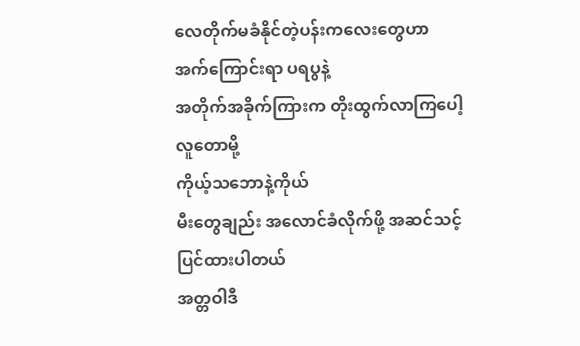လေတိုက်မခံနိုင်တဲ့ပန်းကလေးတွေဟာ
အက်ကြောင်းရာ ပရပွနဲ့
အတိုက်အခိုက်ကြားက တိုးထွက်လာကြပေါ့
လူတောမို့
ကိုယ့်သဘောနဲ့ကိုယ်
မီးတွေချည်း အလောင်ခံလိုက်ဖို့ အဆင်သင့်ပြင်ထားပါတယ်
အတ္တဝါဒီ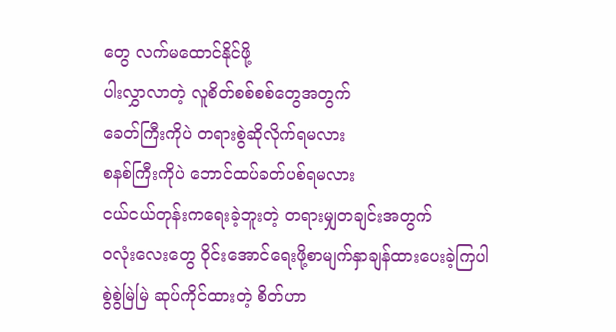တွေ လက်မထောင်နိုင်ဖို့
ပါးလွှာလာတဲ့ လူစိတ်စစ်စစ်တွေအတွက်
ခေတ်ကြီးကိုပဲ တရားစွဲဆိုလိုက်ရမလား
စနစ်ကြီးကိုပဲ ဘောင်ထပ်ခတ်ပစ်ရမလား
ငယ်ငယ်တုန်းကရေးခဲ့ဘူးတဲ့ တရားမျှတချင်းအတွက်
ဝလုံးလေးတွေ ၀ိုင်းအောင်ရေးဖို့စာမျက်နှာချန်ထားပေးခဲ့ကြပါ
စွဲစွဲမြဲမြဲ ဆုပ်ကိုင်ထားတဲ့ စိတ်ဟာ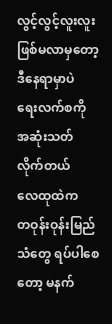လွင့်လွင့်လူးလူး ဖြစ်မလာမှတော့
ဒီနေရာမှာပဲ
ရေးလက်စကို အဆုံးသတ်လိုက်တယ်
လေထုထဲက
တဝုန်းဝုန်းမြည်သံတွေ ရပ်ပါစေတော့ မနက်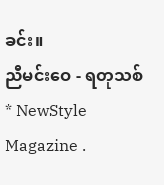ခင်း။
ညီမင်းဝေ - ရတုသစ်
* NewStyle Magazine .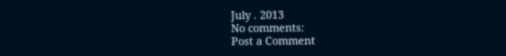July . 2013
No comments:
Post a Comment